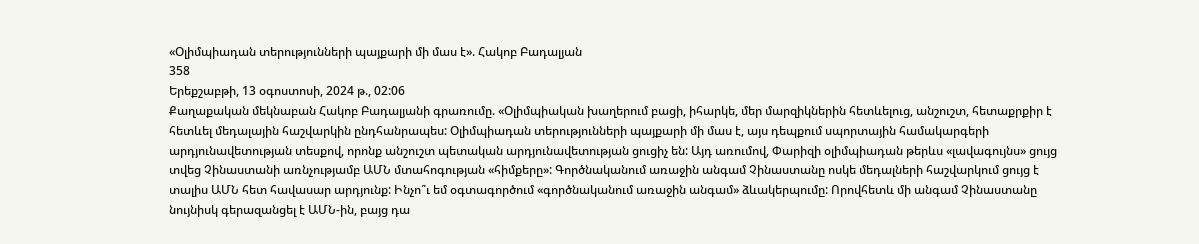«Օլիմպիադան տերությունների պայքարի մի մաս է». Հակոբ Բադալյան
358
Երեքշաբթի, 13 օգոստոսի, 2024 թ., 02:06
Քաղաքական մեկնաբան Հակոբ Բադալյանի գրառումը. «Օլիմպիական խաղերում բացի, իհարկե, մեր մարզիկներին հետևելուց, անշուշտ, հետաքրքիր է հետևել մեդալային հաշվարկին ընդհանրապես: Օլիմպիադան տերությունների պայքարի մի մաս է, այս դեպքում սպորտային համակարգերի արդյունավետության տեսքով, որոնք անշուշտ պետական արդյունավետության ցուցիչ են: Այդ առումով, Փարիզի օլիմպիադան թերևս «լավագույնս» ցույց տվեց Չինաստանի առնչությամբ ԱՄՆ մտահոգության «հիմքերը»: Գործնականում առաջին անգամ Չինաստանը ոսկե մեդալների հաշվարկում ցույց է տալիս ԱՄՆ հետ հավասար արդյունք: Ինչո՞ւ եմ օգտագործում «գործնականում առաջին անգամ» ձևակերպումը: Որովհետև մի անգամ Չինաստանը նույնիսկ գերազանցել է ԱՄՆ-ին, բայց դա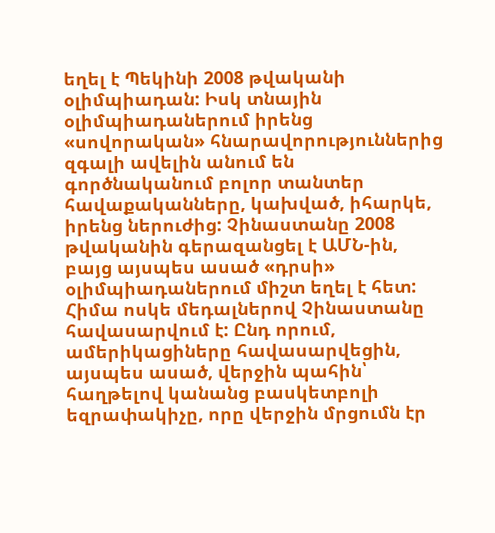եղել է Պեկինի 2008 թվականի օլիմպիադան: Իսկ տնային օլիմպիադաներում իրենց «սովորական» հնարավորություններից զգալի ավելին անում են գործնականում բոլոր տանտեր հավաքականները, կախված, իհարկե, իրենց ներուժից: Չինաստանը 2008 թվականին գերազանցել է ԱՄՆ-ին, բայց այսպես ասած «դրսի» օլիմպիադաներում միշտ եղել է հետ: Հիմա ոսկե մեդալներով Չինաստանը հավասարվում է: Ընդ որում, ամերիկացիները հավասարվեցին, այսպես ասած, վերջին պահին՝ հաղթելով կանանց բասկետբոլի եզրափակիչը, որը վերջին մրցումն էր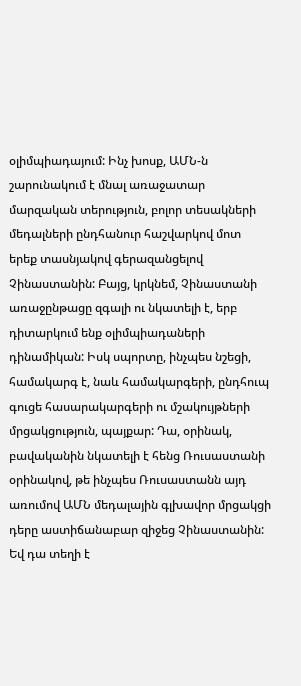օլիմպիադայում: Ինչ խոսք, ԱՄՆ-ն շարունակում է մնալ առաջատար մարզական տերություն, բոլոր տեսակների մեդալների ընդհանուր հաշվարկով մոտ երեք տասնյակով գերազանցելով Չինաստանին: Բայց, կրկնեմ, Չինաստանի առաջընթացը զգալի ու նկատելի է, երբ դիտարկում ենք օլիմպիադաների դինամիկան: Իսկ սպորտը, ինչպես նշեցի, համակարգ է, նաև համակարգերի, ընդհուպ գուցե հասարակարգերի ու մշակույթների մրցակցություն, պայքար: Դա, օրինակ, բավականին նկատելի է հենց Ռուսաստանի օրինակով, թե ինչպես Ռուսաստանն այդ առումով ԱՄՆ մեդալային գլխավոր մրցակցի դերը աստիճանաբար զիջեց Չինաստանին: Եվ դա տեղի է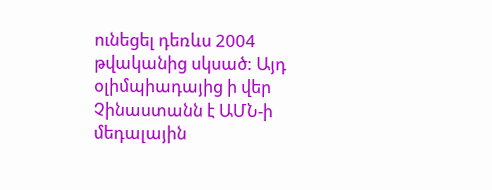ունեցել դեռևս 2004 թվականից սկսած: Այդ օլիմպիադայից ի վեր Չինաստանն է ԱՄՆ-ի մեդալային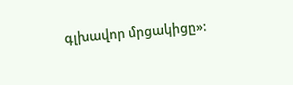գլխավոր մրցակիցը»: